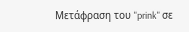Μετάφραση του "prink" σε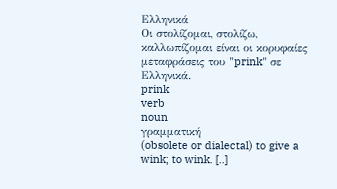Ελληνικά
Οι στολίζομαι, στολίζω, καλλωπίζομαι είναι οι κορυφαίες μεταφράσεις του "prink" σε Ελληνικά.
prink
verb
noun
γραμματική
(obsolete or dialectal) to give a wink; to wink. [..]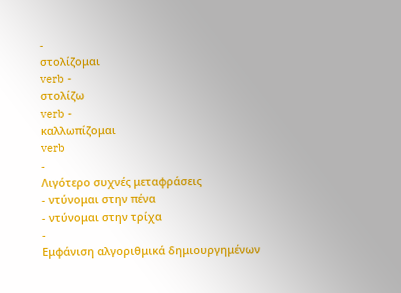-
στολίζομαι
verb -
στολίζω
verb -
καλλωπίζομαι
verb
-
Λιγότερο συχνές μεταφράσεις
- ντύνομαι στην πένα
- ντύνομαι στην τρίχα
-
Εμφάνιση αλγοριθμικά δημιουργημένων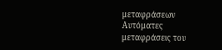μεταφράσεων
Αυτόματες μεταφράσεις του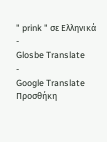" prink " σε Ελληνικά
-
Glosbe Translate
-
Google Translate
Προσθήκη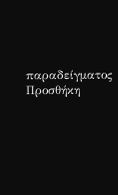παραδείγματος
Προσθήκη